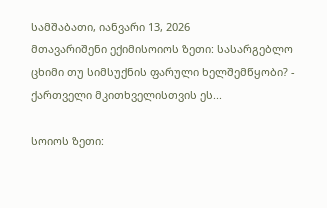სამშაბათი, იანვარი 13, 2026
მთავარიშენი ექიმისოიოს ზეთი: სასარგებლო ცხიმი თუ სიმსუქნის ფარული ხელშემწყობი? - ქართველი მკითხველისთვის ეს...

სოიოს ზეთი: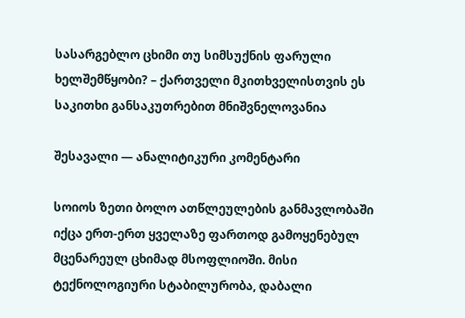სასარგებლო ცხიმი თუ სიმსუქნის ფარული ხელშემწყობი? – ქართველი მკითხველისთვის ეს საკითხი განსაკუთრებით მნიშვნელოვანია

შესავალი — ანალიტიკური კომენტარი

სოიოს ზეთი ბოლო ათწლეულების განმავლობაში იქცა ერთ-ერთ ყველაზე ფართოდ გამოყენებულ მცენარეულ ცხიმად მსოფლიოში. მისი ტექნოლოგიური სტაბილურობა, დაბალი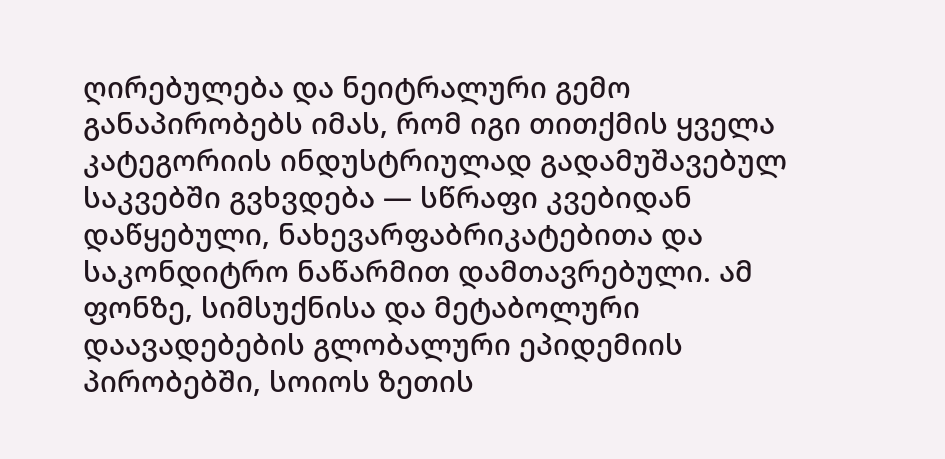ღირებულება და ნეიტრალური გემო განაპირობებს იმას, რომ იგი თითქმის ყველა კატეგორიის ინდუსტრიულად გადამუშავებულ საკვებში გვხვდება — სწრაფი კვებიდან დაწყებული, ნახევარფაბრიკატებითა და საკონდიტრო ნაწარმით დამთავრებული. ამ ფონზე, სიმსუქნისა და მეტაბოლური დაავადებების გლობალური ეპიდემიის პირობებში, სოიოს ზეთის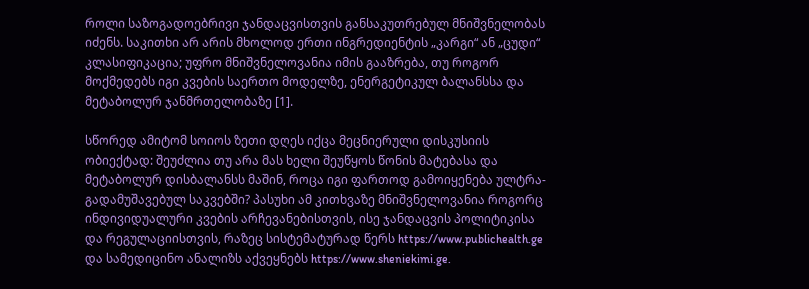როლი საზოგადოებრივი ჯანდაცვისთვის განსაკუთრებულ მნიშვნელობას იძენს. საკითხი არ არის მხოლოდ ერთი ინგრედიენტის „კარგი“ ან „ცუდი“ კლასიფიკაცია; უფრო მნიშვნელოვანია იმის გააზრება, თუ როგორ მოქმედებს იგი კვების საერთო მოდელზე, ენერგეტიკულ ბალანსსა და მეტაბოლურ ჯანმრთელობაზე [1].

სწორედ ამიტომ სოიოს ზეთი დღეს იქცა მეცნიერული დისკუსიის ობიექტად: შეუძლია თუ არა მას ხელი შეუწყოს წონის მატებასა და მეტაბოლურ დისბალანსს მაშინ, როცა იგი ფართოდ გამოიყენება ულტრა-გადამუშავებულ საკვებში? პასუხი ამ კითხვაზე მნიშვნელოვანია როგორც ინდივიდუალური კვების არჩევანებისთვის, ისე ჯანდაცვის პოლიტიკისა და რეგულაციისთვის, რაზეც სისტემატურად წერს https://www.publichealth.ge და სამედიცინო ანალიზს აქვეყნებს https://www.sheniekimi.ge.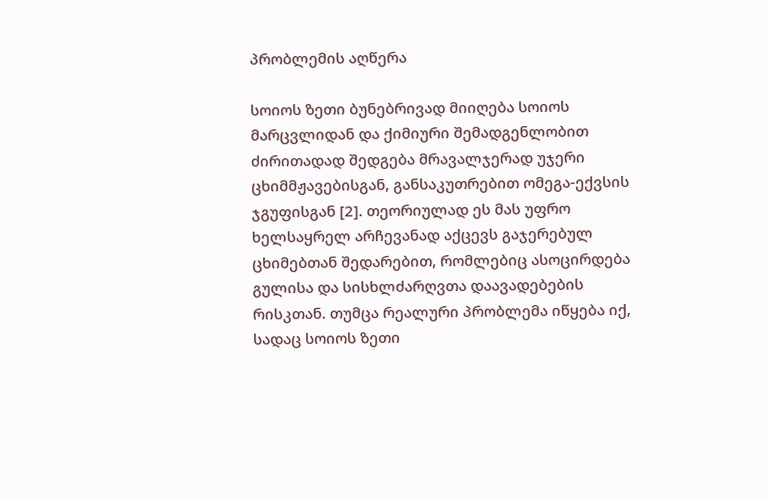პრობლემის აღწერა

სოიოს ზეთი ბუნებრივად მიიღება სოიოს მარცვლიდან და ქიმიური შემადგენლობით ძირითადად შედგება მრავალჯერად უჯერი ცხიმმჟავებისგან, განსაკუთრებით ომეგა-ექვსის ჯგუფისგან [2]. თეორიულად ეს მას უფრო ხელსაყრელ არჩევანად აქცევს გაჯერებულ ცხიმებთან შედარებით, რომლებიც ასოცირდება გულისა და სისხლძარღვთა დაავადებების რისკთან. თუმცა რეალური პრობლემა იწყება იქ, სადაც სოიოს ზეთი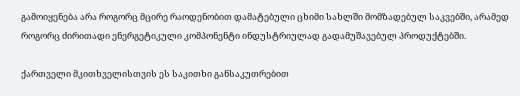გამოიყენება არა როგორც მცირე რაოდენობით დამატებული ცხიმი სახლში მომზადებულ საკვებში, არამედ როგორც ძირითადი ენერგეტიკული კომპონენტი ინდუსტრიულად გადამუშავებულ პროდუქტებში.

ქართველი მკითხველისთვის ეს საკითხი განსაკუთრებით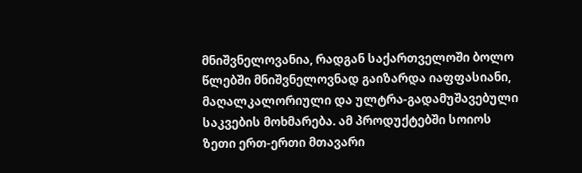მნიშვნელოვანია, რადგან საქართველოში ბოლო წლებში მნიშვნელოვნად გაიზარდა იაფფასიანი, მაღალკალორიული და ულტრა-გადამუშავებული საკვების მოხმარება. ამ პროდუქტებში სოიოს ზეთი ერთ-ერთი მთავარი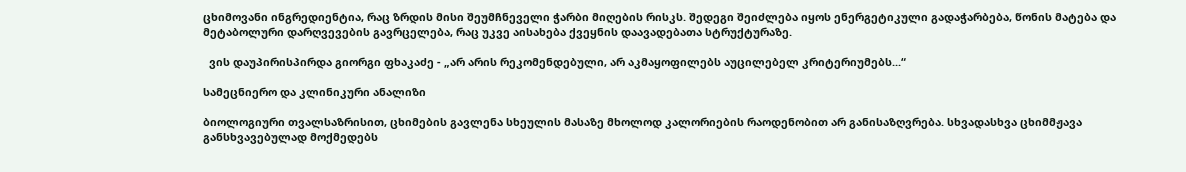ცხიმოვანი ინგრედიენტია, რაც ზრდის მისი შეუმჩნეველი ჭარბი მიღების რისკს. შედეგი შეიძლება იყოს ენერგეტიკული გადაჭარბება, წონის მატება და მეტაბოლური დარღვევების გავრცელება, რაც უკვე აისახება ქვეყნის დაავადებათა სტრუქტურაზე.

  ვის დაუპირისპირდა გიორგი ფხაკაძე - „არ არის რეკომენდებული, არ აკმაყოფილებს აუცილებელ კრიტერიუმებს...“

სამეცნიერო და კლინიკური ანალიზი

ბიოლოგიური თვალსაზრისით, ცხიმების გავლენა სხეულის მასაზე მხოლოდ კალორიების რაოდენობით არ განისაზღვრება. სხვადასხვა ცხიმმჟავა განსხვავებულად მოქმედებს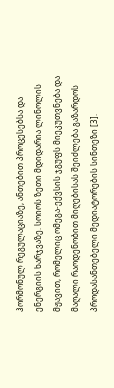ჰორმონულ რეგულაციაზე, ანთებით პროცესებსა და ენერგიის ხარჯვაზე. სოიოს ზეთი მდიდარია ლინოლის მჟავით, რომელიც ომეგა-ექვსის ჯგუფს მიეკუთვნება და მაღალი რაოდენობით მიღებისას შეიძლება გაზარდოს პროდასანთებელი მედიატორების სინთეზი [3].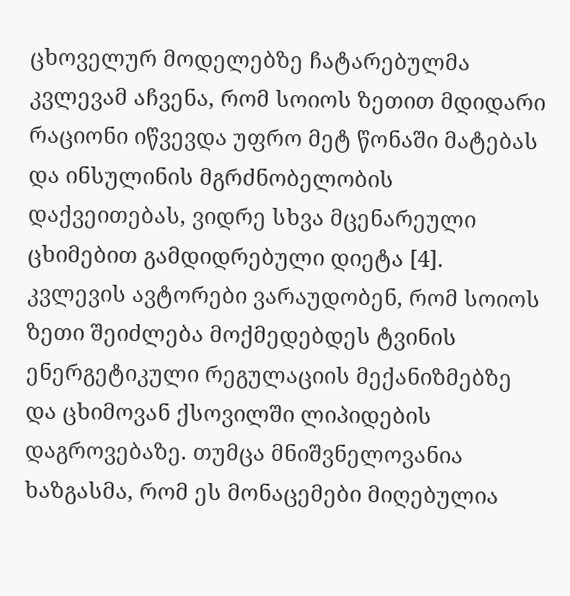ცხოველურ მოდელებზე ჩატარებულმა კვლევამ აჩვენა, რომ სოიოს ზეთით მდიდარი რაციონი იწვევდა უფრო მეტ წონაში მატებას და ინსულინის მგრძნობელობის დაქვეითებას, ვიდრე სხვა მცენარეული ცხიმებით გამდიდრებული დიეტა [4]. კვლევის ავტორები ვარაუდობენ, რომ სოიოს ზეთი შეიძლება მოქმედებდეს ტვინის ენერგეტიკული რეგულაციის მექანიზმებზე და ცხიმოვან ქსოვილში ლიპიდების დაგროვებაზე. თუმცა მნიშვნელოვანია ხაზგასმა, რომ ეს მონაცემები მიღებულია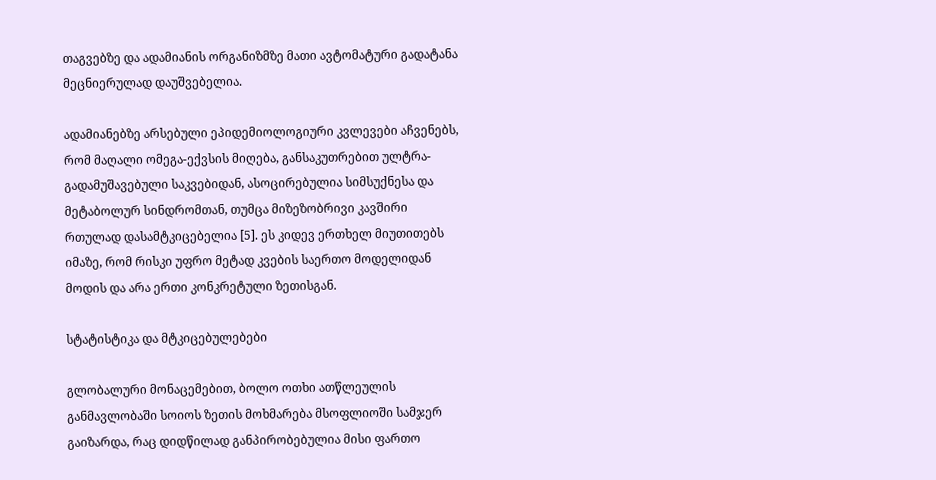თაგვებზე და ადამიანის ორგანიზმზე მათი ავტომატური გადატანა მეცნიერულად დაუშვებელია.

ადამიანებზე არსებული ეპიდემიოლოგიური კვლევები აჩვენებს, რომ მაღალი ომეგა-ექვსის მიღება, განსაკუთრებით ულტრა-გადამუშავებული საკვებიდან, ასოცირებულია სიმსუქნესა და მეტაბოლურ სინდრომთან, თუმცა მიზეზობრივი კავშირი რთულად დასამტკიცებელია [5]. ეს კიდევ ერთხელ მიუთითებს იმაზე, რომ რისკი უფრო მეტად კვების საერთო მოდელიდან მოდის და არა ერთი კონკრეტული ზეთისგან.

სტატისტიკა და მტკიცებულებები

გლობალური მონაცემებით, ბოლო ოთხი ათწლეულის განმავლობაში სოიოს ზეთის მოხმარება მსოფლიოში სამჯერ გაიზარდა, რაც დიდწილად განპირობებულია მისი ფართო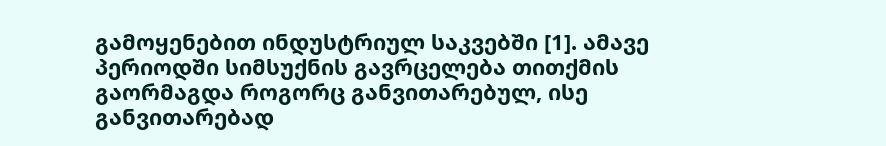გამოყენებით ინდუსტრიულ საკვებში [1]. ამავე პერიოდში სიმსუქნის გავრცელება თითქმის გაორმაგდა როგორც განვითარებულ, ისე განვითარებად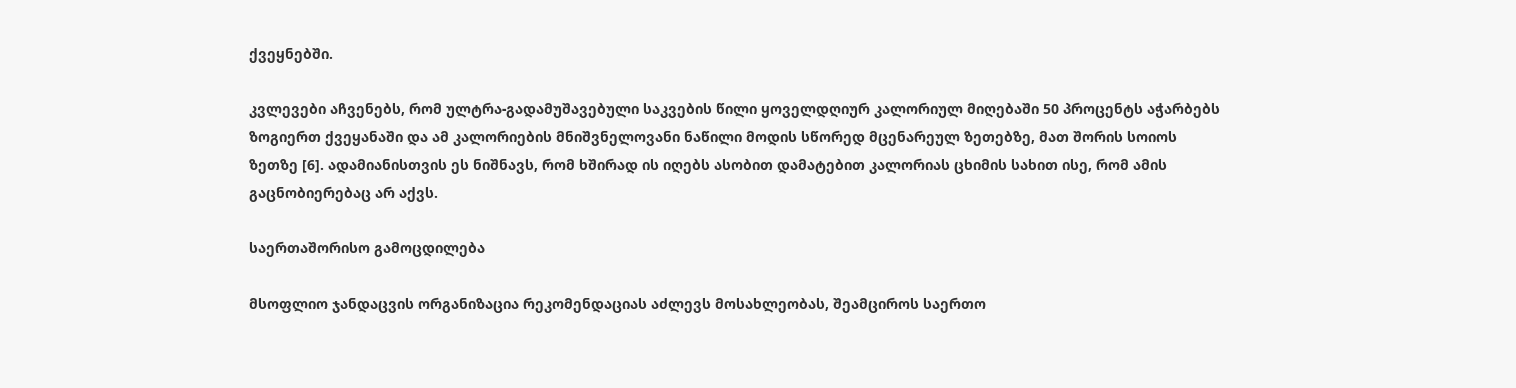ქვეყნებში.

კვლევები აჩვენებს, რომ ულტრა-გადამუშავებული საკვების წილი ყოველდღიურ კალორიულ მიღებაში 50 პროცენტს აჭარბებს ზოგიერთ ქვეყანაში და ამ კალორიების მნიშვნელოვანი ნაწილი მოდის სწორედ მცენარეულ ზეთებზე, მათ შორის სოიოს ზეთზე [6]. ადამიანისთვის ეს ნიშნავს, რომ ხშირად ის იღებს ასობით დამატებით კალორიას ცხიმის სახით ისე, რომ ამის გაცნობიერებაც არ აქვს.

საერთაშორისო გამოცდილება

მსოფლიო ჯანდაცვის ორგანიზაცია რეკომენდაციას აძლევს მოსახლეობას, შეამციროს საერთო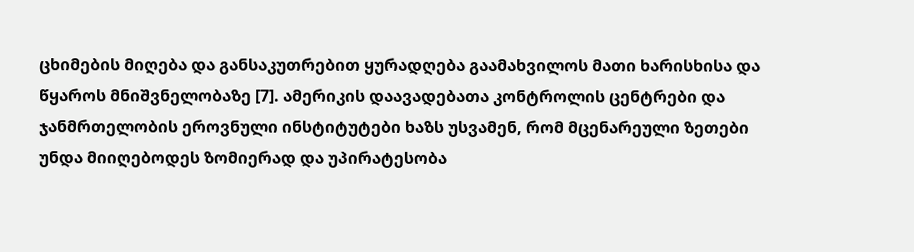ცხიმების მიღება და განსაკუთრებით ყურადღება გაამახვილოს მათი ხარისხისა და წყაროს მნიშვნელობაზე [7]. ამერიკის დაავადებათა კონტროლის ცენტრები და ჯანმრთელობის ეროვნული ინსტიტუტები ხაზს უსვამენ, რომ მცენარეული ზეთები უნდა მიიღებოდეს ზომიერად და უპირატესობა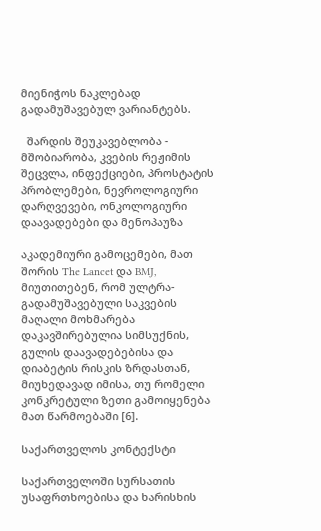მიენიჭოს ნაკლებად გადამუშავებულ ვარიანტებს.

  შარდის შეუკავებლობა - მშობიარობა, კვების რეჟიმის შეცვლა, ინფექციები, პროსტატის პრობლემები, ნევროლოგიური დარღვევები, ონკოლოგიური დაავადებები და მენოპაუზა

აკადემიური გამოცემები, მათ შორის The Lancet და BMJ, მიუთითებენ, რომ ულტრა-გადამუშავებული საკვების მაღალი მოხმარება დაკავშირებულია სიმსუქნის, გულის დაავადებებისა და დიაბეტის რისკის ზრდასთან, მიუხედავად იმისა, თუ რომელი კონკრეტული ზეთი გამოიყენება მათ წარმოებაში [6].

საქართველოს კონტექსტი

საქართველოში სურსათის უსაფრთხოებისა და ხარისხის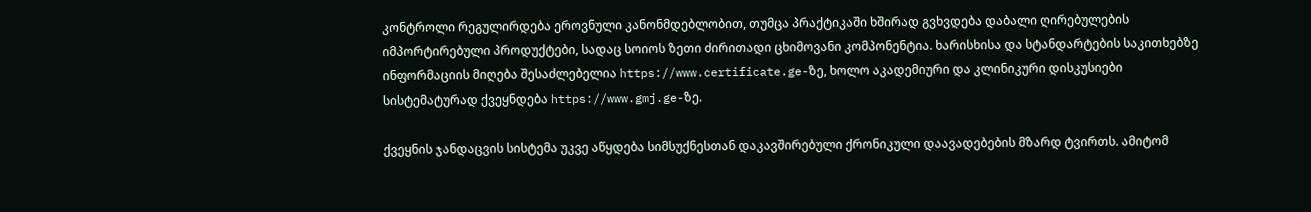კონტროლი რეგულირდება ეროვნული კანონმდებლობით, თუმცა პრაქტიკაში ხშირად გვხვდება დაბალი ღირებულების იმპორტირებული პროდუქტები, სადაც სოიოს ზეთი ძირითადი ცხიმოვანი კომპონენტია. ხარისხისა და სტანდარტების საკითხებზე ინფორმაციის მიღება შესაძლებელია https://www.certificate.ge-ზე, ხოლო აკადემიური და კლინიკური დისკუსიები სისტემატურად ქვეყნდება https://www.gmj.ge-ზე.

ქვეყნის ჯანდაცვის სისტემა უკვე აწყდება სიმსუქნესთან დაკავშირებული ქრონიკული დაავადებების მზარდ ტვირთს. ამიტომ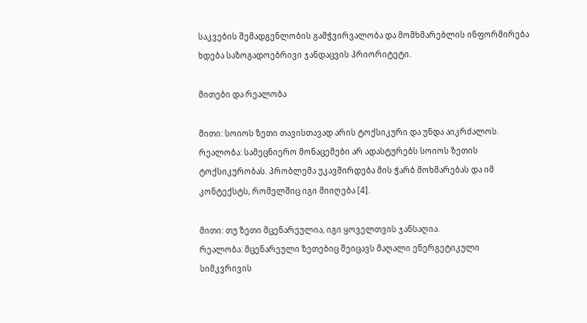საკვების შემადგენლობის გამჭვირვალობა და მომხმარებლის ინფორმირება ხდება საზოგადოებრივი ჯანდაცვის პრიორიტეტი.

მითები და რეალობა

მითი: სოიოს ზეთი თავისთავად არის ტოქსიკური და უნდა აიკრძალოს.
რეალობა: სამეცნიერო მონაცემები არ ადასტურებს სოიოს ზეთის ტოქსიკურობას. პრობლემა უკავშირდება მის ჭარბ მოხმარებას და იმ კონტექსტს, რომელშიც იგი მიიღება [4].

მითი: თუ ზეთი მცენარეულია, იგი ყოველთვის ჯანსაღია.
რეალობა: მცენარეული ზეთებიც შეიცავს მაღალი ენერგეტიკული სიმკვრივის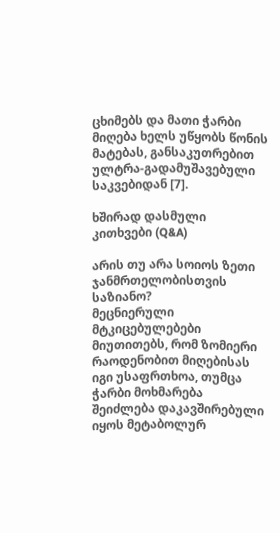ცხიმებს და მათი ჭარბი მიღება ხელს უწყობს წონის მატებას, განსაკუთრებით ულტრა-გადამუშავებული საკვებიდან [7].

ხშირად დასმული კითხვები (Q&A)

არის თუ არა სოიოს ზეთი ჯანმრთელობისთვის საზიანო?
მეცნიერული მტკიცებულებები მიუთითებს, რომ ზომიერი რაოდენობით მიღებისას იგი უსაფრთხოა, თუმცა ჭარბი მოხმარება შეიძლება დაკავშირებული იყოს მეტაბოლურ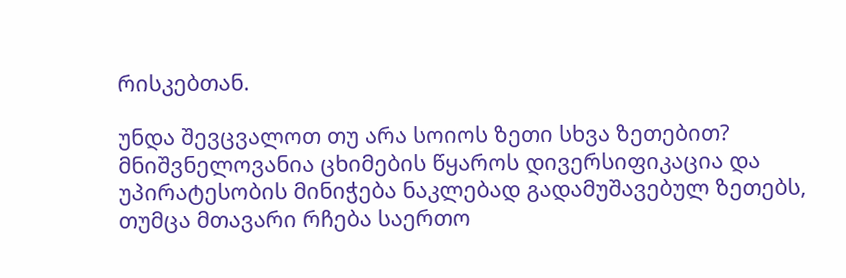რისკებთან.

უნდა შევცვალოთ თუ არა სოიოს ზეთი სხვა ზეთებით?
მნიშვნელოვანია ცხიმების წყაროს დივერსიფიკაცია და უპირატესობის მინიჭება ნაკლებად გადამუშავებულ ზეთებს, თუმცა მთავარი რჩება საერთო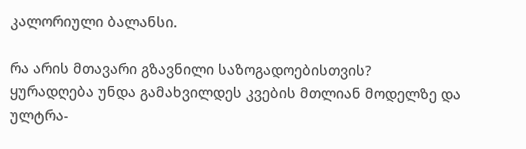კალორიული ბალანსი.

რა არის მთავარი გზავნილი საზოგადოებისთვის?
ყურადღება უნდა გამახვილდეს კვების მთლიან მოდელზე და ულტრა-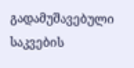გადამუშავებული საკვების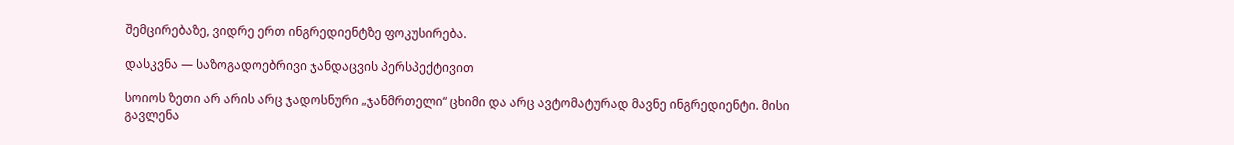შემცირებაზე, ვიდრე ერთ ინგრედიენტზე ფოკუსირება.

დასკვნა — საზოგადოებრივი ჯანდაცვის პერსპექტივით

სოიოს ზეთი არ არის არც ჯადოსნური „ჯანმრთელი“ ცხიმი და არც ავტომატურად მავნე ინგრედიენტი. მისი გავლენა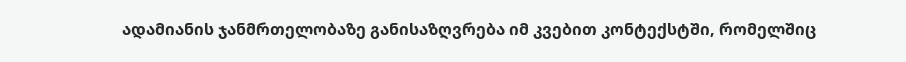ადამიანის ჯანმრთელობაზე განისაზღვრება იმ კვებით კონტექსტში, რომელშიც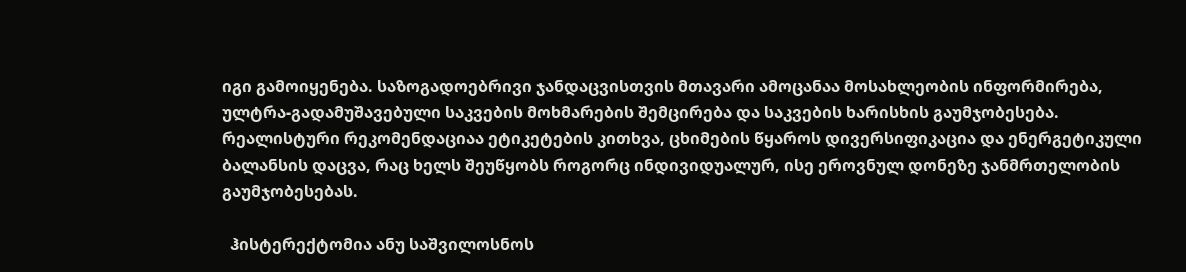იგი გამოიყენება. საზოგადოებრივი ჯანდაცვისთვის მთავარი ამოცანაა მოსახლეობის ინფორმირება, ულტრა-გადამუშავებული საკვების მოხმარების შემცირება და საკვების ხარისხის გაუმჯობესება. რეალისტური რეკომენდაციაა ეტიკეტების კითხვა, ცხიმების წყაროს დივერსიფიკაცია და ენერგეტიკული ბალანსის დაცვა, რაც ხელს შეუწყობს როგორც ინდივიდუალურ, ისე ეროვნულ დონეზე ჯანმრთელობის გაუმჯობესებას.

  ჰისტერექტომია ანუ საშვილოსნოს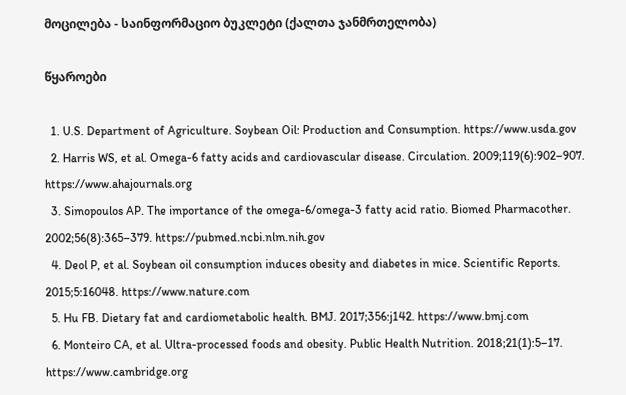მოცილება - საინფორმაციო ბუკლეტი (ქალთა ჯანმრთელობა)

წყაროები

  1. U.S. Department of Agriculture. Soybean Oil: Production and Consumption. https://www.usda.gov
  2. Harris WS, et al. Omega-6 fatty acids and cardiovascular disease. Circulation. 2009;119(6):902–907. https://www.ahajournals.org
  3. Simopoulos AP. The importance of the omega-6/omega-3 fatty acid ratio. Biomed Pharmacother. 2002;56(8):365–379. https://pubmed.ncbi.nlm.nih.gov
  4. Deol P, et al. Soybean oil consumption induces obesity and diabetes in mice. Scientific Reports. 2015;5:16048. https://www.nature.com
  5. Hu FB. Dietary fat and cardiometabolic health. BMJ. 2017;356:j142. https://www.bmj.com
  6. Monteiro CA, et al. Ultra-processed foods and obesity. Public Health Nutrition. 2018;21(1):5–17. https://www.cambridge.org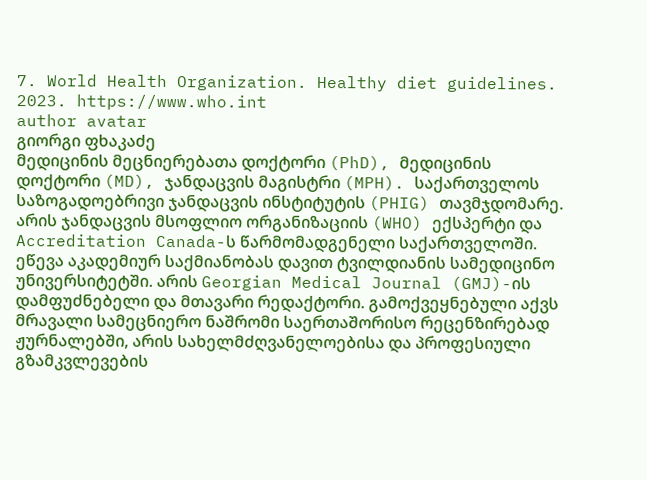7. World Health Organization. Healthy diet guidelines. 2023. https://www.who.int
author avatar
გიორგი ფხაკაძე
მედიცინის მეცნიერებათა დოქტორი (PhD), მედიცინის დოქტორი (MD), ჯანდაცვის მაგისტრი (MPH). საქართველოს საზოგადოებრივი ჯანდაცვის ინსტიტუტის (PHIG) თავმჯდომარე. არის ჯანდაცვის მსოფლიო ორგანიზაციის (WHO) ექსპერტი და Accreditation Canada-ს წარმომადგენელი საქართველოში. ეწევა აკადემიურ საქმიანობას დავით ტვილდიანის სამედიცინო უნივერსიტეტში. არის Georgian Medical Journal (GMJ)-ის დამფუძნებელი და მთავარი რედაქტორი. გამოქვეყნებული აქვს მრავალი სამეცნიერო ნაშრომი საერთაშორისო რეცენზირებად ჟურნალებში, არის სახელმძღვანელოებისა და პროფესიული გზამკვლევების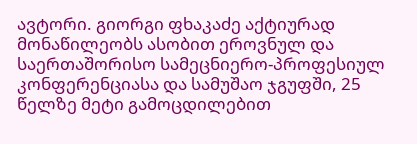ავტორი. გიორგი ფხაკაძე აქტიურად მონაწილეობს ასობით ეროვნულ და საერთაშორისო სამეცნიერო-პროფესიულ კონფერენციასა და სამუშაო ჯგუფში, 25 წელზე მეტი გამოცდილებით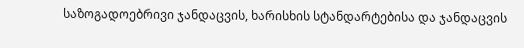საზოგადოებრივი ჯანდაცვის, ხარისხის სტანდარტებისა და ჯანდაცვის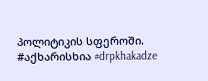პოლიტიკის სფეროში. #აქხარისხია #drpkhakadze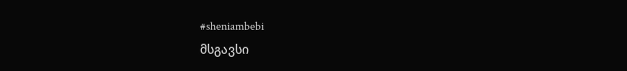#sheniambebi
მსგავსი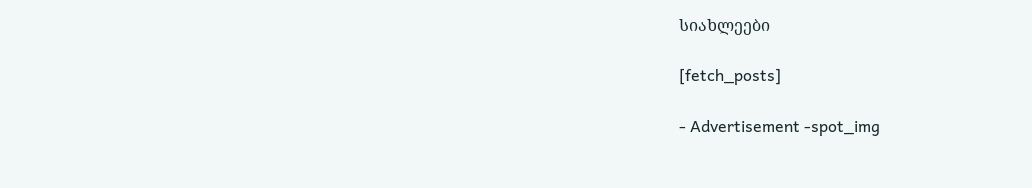სიახლეები

[fetch_posts]

- Advertisement -spot_img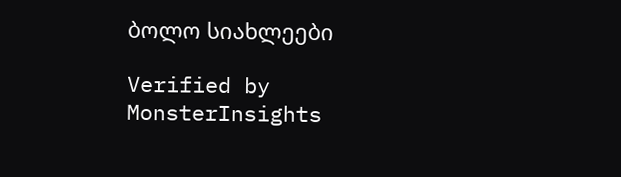ბოლო სიახლეები

Verified by MonsterInsights